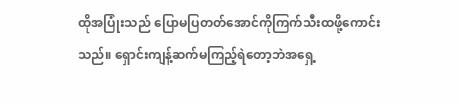ထိုအပြုံးသည် ပြောမပြတတ်အောင်ကိုကြက်သီးထဖို့ကောင်းသည်။ ရှောင်းကျန့်ဆက်မကြည့်ရဲတော့ဘဲအရှေ့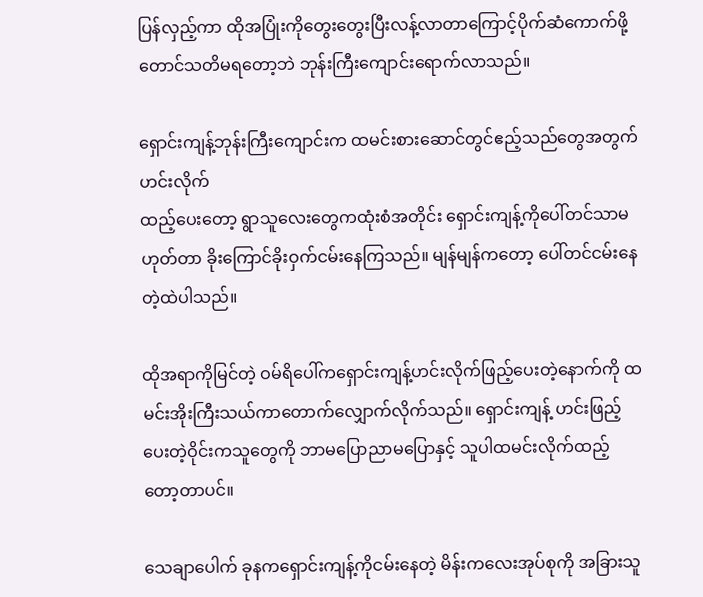ပြန်လှည့်ကာ ထိုအပြုံးကိုတွေးတွေးပြီးလန့်လာတာကြောင့်ပိုက်ဆံကောက်ဖို့တောင်သတိမရတော့ဘဲ ဘုန်းကြီးကျောင်းရောက်လာသည်။

ရှောင်းကျန့်ဘုန်းကြီးကျောင်းက ထမင်းစားဆောင်တွင်ဧည့်သည်တွေအတွက် ဟင်းလိုက်
ထည့်ပေးတော့ ရွာသူလေးတွေကထုံးစံအတိုင်း ရှောင်းကျန့်ကိုပေါ်တင်သာမဟုတ်တာ ခိုးကြောင်ခိုးဝှက်ငမ်းနေကြသည်။ မျန်မျန်ကတော့ ပေါ်တင်ငမ်းနေတဲ့ထဲပါသည်။

ထိုအရာကိုမြင်တဲ့ ဝမ်ရိပေါ်ကရှောင်းကျန့်ဟင်းလိုက်ဖြည့်ပေးတဲ့နောက်ကို ထမင်းအိုးကြီးသယ်ကာတောက်လျှောက်လိုက်သည်။ ရှောင်းကျန့် ဟင်းဖြည့်ပေးတဲ့ဝိုင်းကသူတွေကို ဘာမပြောညာမပြောနှင့် သူပါထမင်းလိုက်ထည့်တော့တာပင်။

သေချာပေါက် ခုနကရှောင်းကျန့်ကိုငမ်းနေတဲ့ မိန်းကလေးအုပ်စုကို အခြားသူ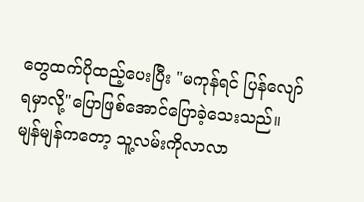တွေထက်ပိုထည့်ပေးပြီး "မကုန်ရင် ပြန်လျော်ရမှာလို့"ပြောဖြစ်အောင်ပြောခဲ့သေးသည်။ မျန်မျန်ကတော့ သူ့လမ်းကိုလာလာ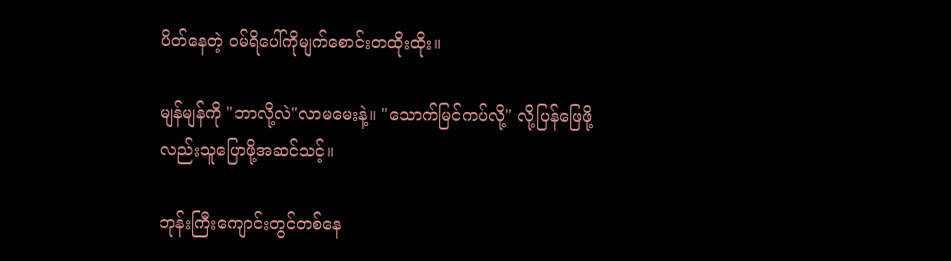ပိတ်နေတဲ့ ဝမ်ရိပေါ်ကိုမျက်စောင်းတထိုးထိုး။

မျန်မျန်ကို "ဘာလို့လဲ"လာမမေးနဲ့။ "သောက်မြင်ကပ်လို့" လို့ပြန်ဖြေဖို့လည်းသူပြောဖို့အဆင်သင့်။

ဘုန်းကြီးကျောင်းတွင်တစ်နေ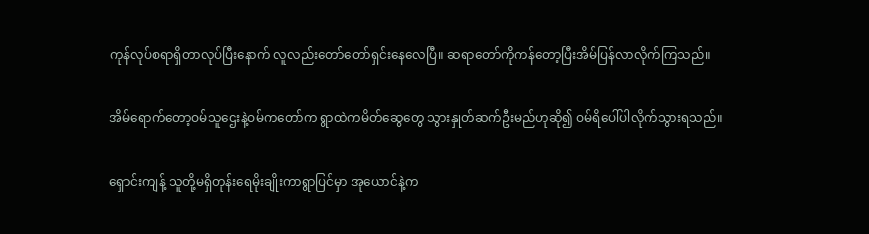ကုန်လုပ်စရာရှိတာလုပ်ပြီးနောက် လူလည်းတော်တော်ရှင်းနေလေပြီ။ ဆရာတော်ကိုကန်တော့ပြီးအိမ်ပြန်လာလိုက်ကြသည်။

အိမ်ရောက်တော့ဝမ်သူဌေးနဲ့ဝမ်ကတော်က ရွာထဲကမိတ်ဆွေတွေ သွားနှုတ်ဆက်ဦးမည်ဟုဆို၍ ဝမ်ရိပေါ်ပါလိုက်သွားရသည်။

ရှောင်းကျန့် သူတို့မရှိတုန်းရေမိုးချိုးကာရွာပြင်မှာ အုယောင်နဲ့က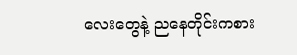လေးတွေနဲ့ ညနေတိုင်းကစား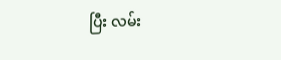ပြီး လမ်း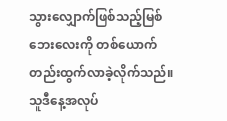သွားလျှောက်ဖြစ်သည့်မြစ်ဘေးလေးကို တစ်ယောက်တည်းထွက်လာခဲ့လိုက်သည်။ သူဒီနေ့အလုပ်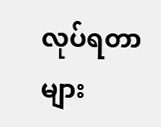လုပ်ရတာများ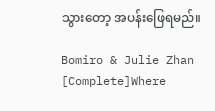သွားတော့ အပန်းဖြေရမည်။

Bomiro & Julie Zhan [Complete]Where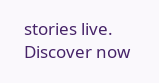stories live. Discover now